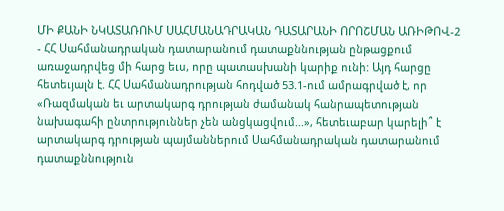ՄԻ ՔԱՆԻ ՆԿԱՏԱՌՈՒՄ ՍԱՀՄԱՆԱԴՐԱԿԱՆ ԴԱՏԱՐԱՆԻ ՈՐՈՇՄԱՆ ԱՌԻԹՈՎ-2
- ՀՀ Սահմանադրական դատարանում դատաքննության ընթացքում առաջադրվեց մի հարց եւս, որը պատասխանի կարիք ունի: Այդ հարցը հետեւյալն է. ՀՀ Սահմանադրության հոդված 53.1-ում ամրագրված է, որ «Ռազմական եւ արտակարգ դրության ժամանակ հանրապետության նախագահի ընտրություններ չեն անցկացվում...», հետեւաբար կարելի՞ է արտակարգ դրության պայմաններում Սահմանադրական դատարանում դատաքննություն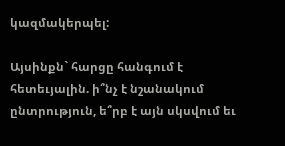կազմակերպել:

Այսինքն` հարցը հանգում է հետեւյալին. ի՞նչ է նշանակում ընտրություն, ե՞րբ է այն սկսվում եւ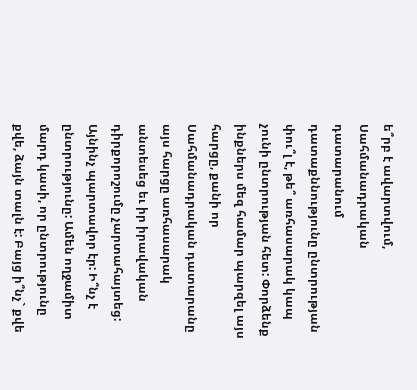ե՞րբ է ավարտվում, Սահմանադրական դատարանում դատաքննությունը ընտրության փու՞լ է, թե՞ առհասարակ կապ չունի ընտրության հետ: Փորձենք ինքներս մեզ համար պարզել այս հարցը, քանի որ Սահմանադրական դատարանը այս հարցը առհասարակ անտեսեց եւ իր իրավական դիրքորոշումը չարտահայտեց: Այնինչ պարտավոր էր: Ի՞նչ է ընտրությունը: Ամեն ողջամիտ մարդ կասի, որ ընտրությունը քվե, ձայն տալն է: Բայց ի՞նչ` քվե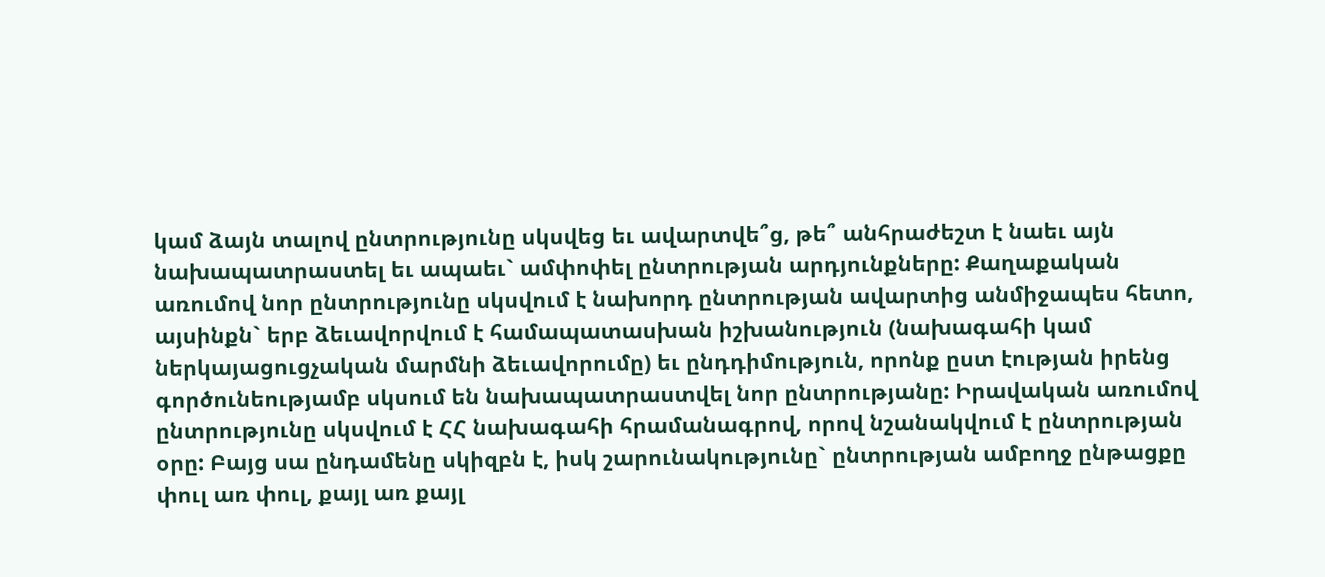կամ ձայն տալով ընտրությունը սկսվեց եւ ավարտվե՞ց, թե՞ անհրաժեշտ է նաեւ այն նախապատրաստել եւ ապաեւ` ամփոփել ընտրության արդյունքները: Քաղաքական առումով նոր ընտրությունը սկսվում է նախորդ ընտրության ավարտից անմիջապես հետո, այսինքն` երբ ձեւավորվում է համապատասխան իշխանություն (նախագահի կամ ներկայացուցչական մարմնի ձեւավորումը) եւ ընդդիմություն, որոնք ըստ էության իրենց գործունեությամբ սկսում են նախապատրաստվել նոր ընտրությանը: Իրավական առումով ընտրությունը սկսվում է ՀՀ նախագահի հրամանագրով, որով նշանակվում է ընտրության օրը: Բայց սա ընդամենը սկիզբն է, իսկ շարունակությունը` ընտրության ամբողջ ընթացքը փուլ առ փուլ, քայլ առ քայլ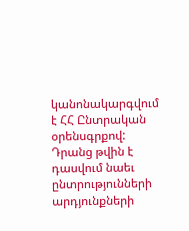կանոնակարգվում է ՀՀ Ընտրական օրենսգրքով: Դրանց թվին է դասվում նաեւ ընտրությունների արդյունքների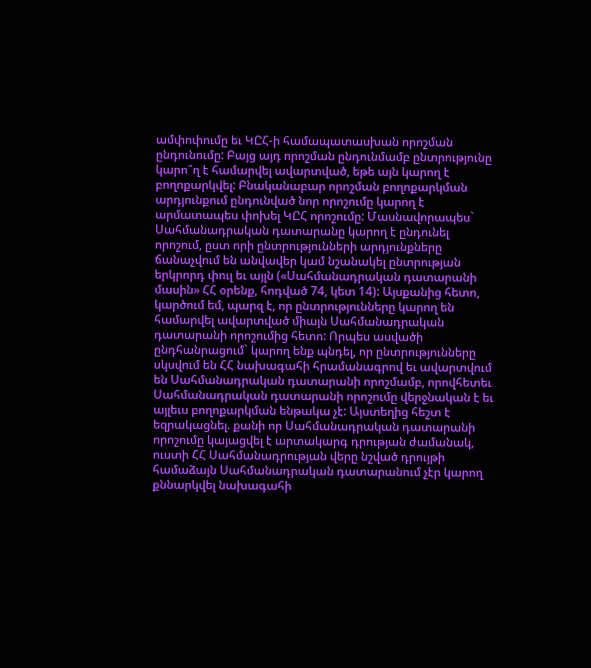ամփոփումը եւ ԿԸՀ-ի համապատասխան որոշման ընդունումը: Բայց այդ որոշման ընդունմամբ ընտրությունը կարո՞ղ է համարվել ավարտված, եթե այն կարող է բողոքարկվել: Բնականաբար որոշման բողոքարկման արդյունքում ընդունված նոր որոշումը կարող է արմատապես փոխել ԿԸՀ որոշումը: Մասնավորապես` Սահմանադրական դատարանը կարող է ընդունել որոշում, ըստ որի ընտրությունների արդյունքները ճանաչվում են անվավեր կամ նշանակել ընտրության երկրորդ փուլ եւ այլն («Սահմանադրական դատարանի մասին» ՀՀ օրենք, հոդված 74, կետ 14): Այսքանից հետո, կարծում եմ, պարզ է, որ ընտրությունները կարող են համարվել ավարտված միայն Սահմանադրական դատարանի որոշումից հետո: Որպես ասվածի ընդհանրացում` կարող ենք պնդել, որ ընտրությունները սկսվում են ՀՀ նախագահի հրամանագրով եւ ավարտվում են Սահմանադրական դատարանի որոշմամբ, որովհետեւ Սահմանադրական դատարանի որոշումը վերջնական է եւ այլեւս բողոքարկման ենթակա չէ: Այստեղից հեշտ է եզրակացնել. քանի որ Սահմանադրական դատարանի որոշումը կայացվել է արտակարգ դրության ժամանակ, ուստի ՀՀ Սահմանադրության վերը նշված դրույթի համաձայն Սահմանադրական դատարանում չէր կարող քննարկվել նախագահի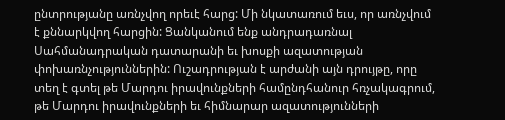ընտրությանը առնչվող որեւէ հարց: Մի նկատառում եւս, որ առնչվում է քննարկվող հարցին: Ցանկանում ենք անդրադառնալ Սահմանադրական դատարանի եւ խոսքի ազատության փոխառնչություններին: Ուշադրության է արժանի այն դրույթը, որը տեղ է գտել թե Մարդու իրավունքների համընդհանուր հռչակագրում, թե Մարդու իրավունքների եւ հիմնարար ազատությունների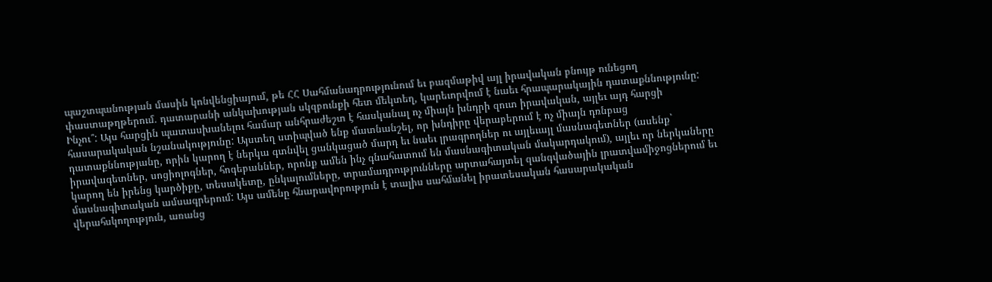պաշտպանության մասին կոնվենցիայում, թե ՀՀ Սահմանադրությունում եւ բազմաթիվ այլ իրավական բնույթ ունեցող փաստաթղթերում. դատարանի անկախության սկզբունքի հետ մեկտեղ, կարեւորվում է նաեւ հրապարակային դատաքննությունը: Ինչու՞: Այս հարցին պատասխանելու համար անհրաժեշտ է հասկանալ ոչ միայն խնդրի զուտ իրավական, այլեւ այդ հարցի հասարակական նշանակությունը: Այստեղ ստիպված ենք մատնանշել, որ խնդիրը վերաբերում է ոչ միայն դռնբաց դատաքննությանը, որին կարող է ներկա գտնվել ցանկացած մարդ եւ նաեւ լրագրողներ ու այլեւայլ մասնագետներ (ասենք` իրավագետներ, սոցիոլոգներ, հոգեբաններ, որոնք ամեն ինչ գնահատում են մասնագիտական մակարդակում), այլեւ որ ներկաները կարող են իրենց կարծիքը, տեսակետը, ընկալումները, տրամադրությունները արտահայտել զանգվածային լրատվամիջոցներում եւ մասնագիտական ամսագրերում: Այս ամենը հնարավորություն է տալիս սահմանել իրատեսական հասարակական վերահսկողություն, առանց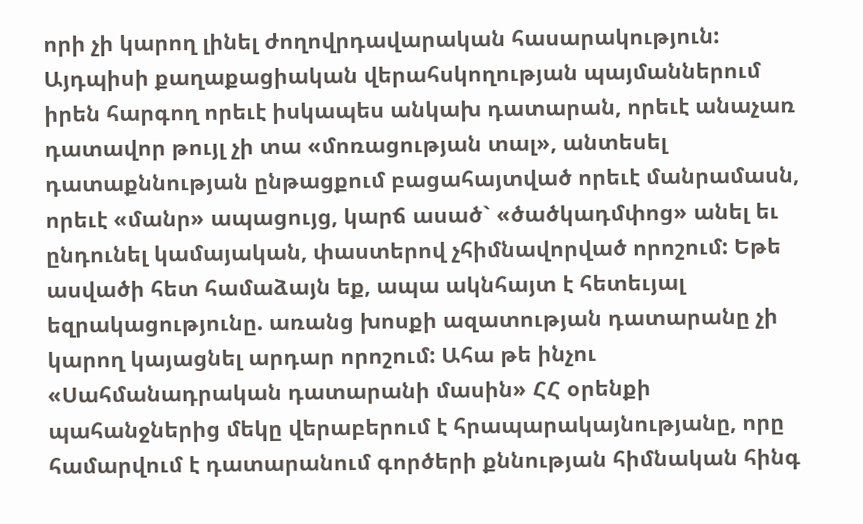որի չի կարող լինել ժողովրդավարական հասարակություն: Այդպիսի քաղաքացիական վերահսկողության պայմաններում իրեն հարգող որեւէ իսկապես անկախ դատարան, որեւէ անաչառ դատավոր թույլ չի տա «մոռացության տալ», անտեսել դատաքննության ընթացքում բացահայտված որեւէ մանրամասն, որեւէ «մանր» ապացույց, կարճ ասած` «ծածկադմփոց» անել եւ ընդունել կամայական, փաստերով չհիմնավորված որոշում: Եթե ասվածի հետ համաձայն եք, ապա ակնհայտ է հետեւյալ եզրակացությունը. առանց խոսքի ազատության դատարանը չի կարող կայացնել արդար որոշում: Ահա թե ինչու «Սահմանադրական դատարանի մասին» ՀՀ օրենքի պահանջներից մեկը վերաբերում է հրապարակայնությանը, որը համարվում է դատարանում գործերի քննության հիմնական հինգ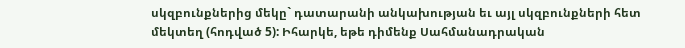սկզբունքներից մեկը` դատարանի անկախության եւ այլ սկզբունքների հետ մեկտեղ (հոդված 5): Իհարկե, եթե դիմենք Սահմանադրական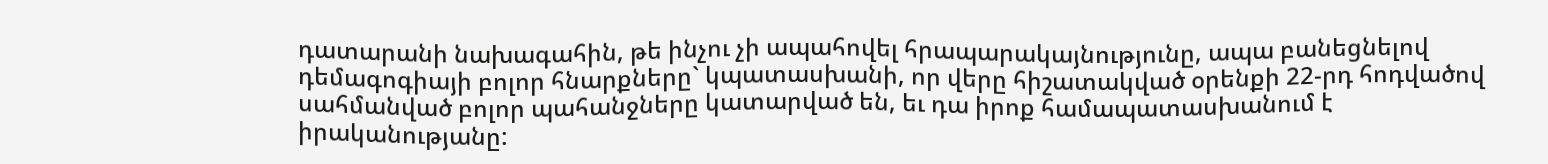դատարանի նախագահին, թե ինչու չի ապահովել հրապարակայնությունը, ապա բանեցնելով դեմագոգիայի բոլոր հնարքները` կպատասխանի, որ վերը հիշատակված օրենքի 22-րդ հոդվածով սահմանված բոլոր պահանջները կատարված են, եւ դա իրոք համապատասխանում է իրականությանը: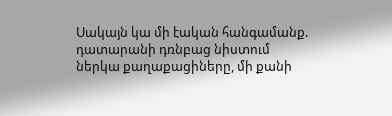Սակայն կա մի էական հանգամանք. դատարանի դռնբաց նիստում ներկա քաղաքացիները, մի քանի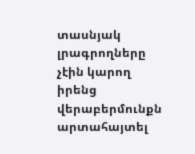տասնյակ լրագրողները չէին կարող իրենց վերաբերմունքն արտահայտել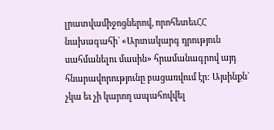լրատվամիջոցներով, որոհետեւՀՀ նախագահի` «Արտակարգ դրություն սահմանելու մասին» հրամանագրով այդ հնարավորությունը բացառվում էր: Այսինքն` չկա եւ չի կարող ապահովվել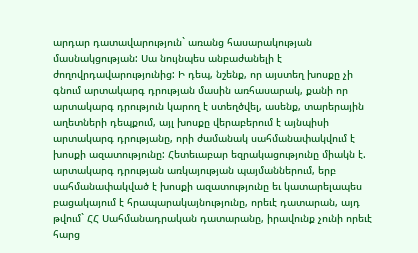արդար դատավարություն` առանց հասարակության մասնակցության: Սա նույնպես անբաժանելի է ժողովրդավարությունից: Ի դեպ, նշենք, որ այստեղ խոսքը չի գնում արտակարգ դրության մասին առհասարակ, քանի որ արտակարգ դրություն կարող է ստեղծվել, ասենք, տարերային աղետների դեպքում, այլ խոսքը վերաբերում է այնպիսի արտակարգ դրությանը, որի ժամանակ սահմանափակվում է խոսքի ազատությունը: Հետեւաբար եզրակացությունը միակն է. արտակարգ դրության առկայության պայմաններում, երբ սահմանափակված է խոսքի ազատությունը եւ կատարելապես բացակայում է հրապարակայնությունը, որեւէ դատարան, այդ թվում` ՀՀ Սահմանադրական դատարանը, իրավունք չունի որեւէ հարց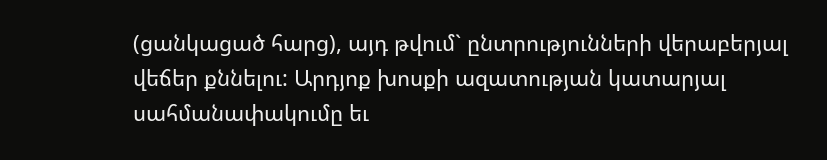(ցանկացած հարց), այդ թվում` ընտրությունների վերաբերյալ վեճեր քննելու: Արդյոք խոսքի ազատության կատարյալ սահմանափակումը եւ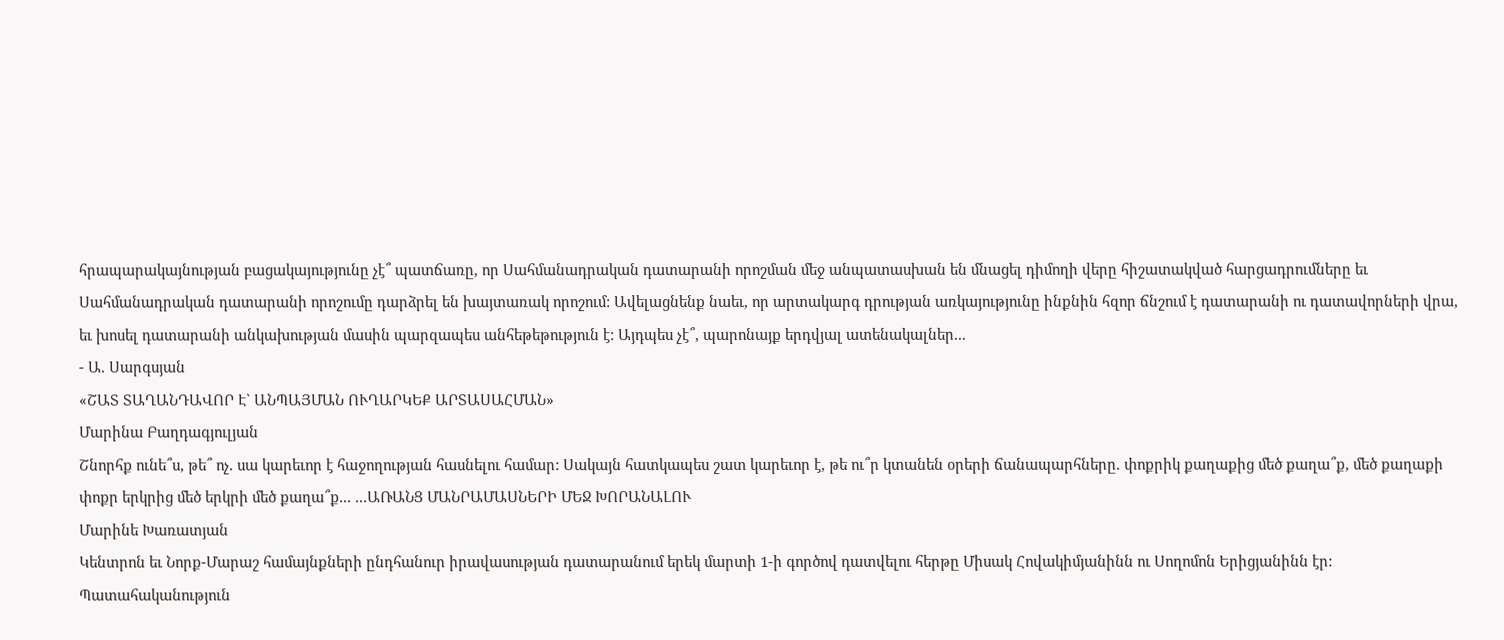հրապարակայնության բացակայությունը չէ՞ պատճառը, որ Սահմանադրական դատարանի որոշման մեջ անպատասխան են մնացել դիմողի վերը հիշատակված հարցադրումները եւ Սահմանադրական դատարանի որոշումը դարձրել են խայտառակ որոշում: Ավելացնենք նաեւ, որ արտակարգ դրության առկայությունը ինքնին հզոր ճնշում է դատարանի ու դատավորների վրա, եւ խոսել դատարանի անկախության մասին պարզապես անհեթեթություն է: Այդպես չէ՞, պարոնայք երդվյալ ատենակալներ...
- Ա. Սարգսյան
«ՇԱՏ ՏԱՂԱՆԴԱՎՈՐ Է` ԱՆՊԱՅՄԱՆ ՈՒՂԱՐԿԵՔ ԱՐՏԱՍԱՀՄԱՆ»
Մարինա Բաղդագյուլյան
Շնորհք ունե՞ս, թե՞ ոչ. սա կարեւոր է հաջողության հասնելու համար: Սակայն հատկապես շատ կարեւոր է, թե ու՞ր կտանեն օրերի ճանապարհները. փոքրիկ քաղաքից մեծ քաղա՞ք, մեծ քաղաքի փոքր երկրից մեծ երկրի մեծ քաղա՞ք... ...ԱՌԱՆՑ ՄԱՆՐԱՄԱՍՆԵՐԻ ՄԵՋ ԽՈՐԱՆԱԼՈՒ
Մարինե Խառատյան
Կենտրոն եւ Նորք-Մարաշ համայնքների ընդհանուր իրավասության դատարանում երեկ մարտի 1-ի գործով դատվելու հերթը Միսակ Հովակիմյանինն ու Սողոմոն Երիցյանինն էր:
Պատահականություն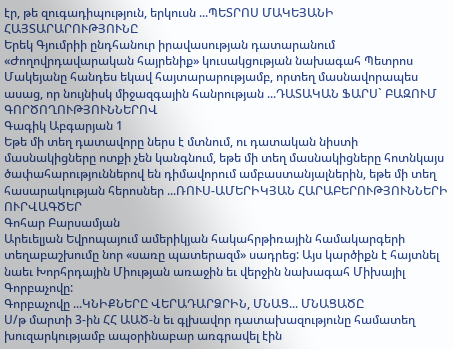էր, թե զուգադիպություն, երկուսն ...ՊԵՏՐՈՍ ՄԱԿԵՅԱՆԻ ՀԱՅՏԱՐԱՐՈՒԹՅՈՒՆԸ
Երեկ Գյումրիի ընդհանուր իրավասության դատարանում «Ժողովրդավարական հայրենիք» կուսակցության նախագահ Պետրոս Մակեյանը հանդես եկավ հայտարարությամբ, որտեղ մասնավորապես ասաց, որ նույնիսկ միջազգային հանրության ...ԴԱՏԱԿԱՆ ՖԱՐՍ` ԲԱԶՈՒՄ ԳՈՐԾՈՂՈՒԹՅՈՒՆՆԵՐՈՎ
Գագիկ Աբգարյան 1
Եթե մի տեղ դատավորը ներս է մտնում, ու դատական նիստի մասնակիցները ոտքի չեն կանգնում, եթե մի տեղ մասնակիցները հոտնկայս ծափահարություններով են դիմավորում ամբաստանյալներին, եթե մի տեղ հասարակության հերոսներ ...ՌՈՒՍ-ԱՄԵՐԻԿՅԱՆ ՀԱՐԱԲԵՐՈՒԹՅՈՒՆՆԵՐԻ ՈՒՐՎԱԳԾԵՐ
Գոհար Բարսամյան
Արեւելյան Եվրոպայում ամերիկյան հակահրթիռային համակարգերի տեղաբաշխումը նոր «սառը պատերազմ» սադրեց: Այս կարծիքն է հայտնել նաեւ Խորհրդային Միության առաջին եւ վերջին նախագահ Միխայիլ Գորբաչովը:
Գորբաչովը ...ԿՆԻՔՆԵՐԸ ՎԵՐԱԴԱՐՁՐԻՆ, ՄՆԱՑ... ՄՆԱՑԱԾԸ
Ս/թ մարտի 3-ին ՀՀ ԱԱԾ-ն եւ գլխավոր դատախազությունը համատեղ խուզարկությամբ ապօրինաբար առգրավել էին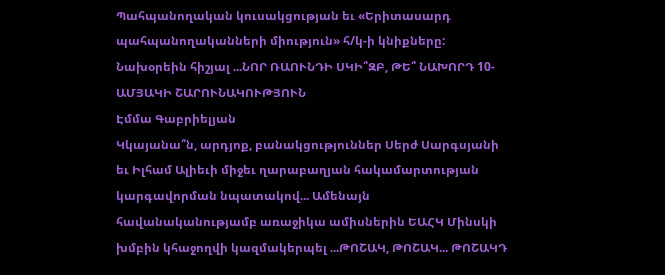Պահպանողական կուսակցության եւ «Երիտասարդ պահպանողականների միություն» հ/կ-ի կնիքները:
Նախօրեին հիշյալ ...ՆՈՐ ՌԱՈՒՆԴԻ ՍԿԻ՞ԶԲ, ԹԵ՞ ՆԱԽՈՐԴ 10-ԱՄՅԱԿԻ ՇԱՐՈՒՆԱԿՈՒԹՅՈՒՆ
Էմմա Գաբրիելյան
Կկայանա՞ն, արդյոք, բանակցություններ Սերժ Սարգսյանի եւ Իլհամ Ալիեւի միջեւ ղարաբաղյան հակամարտության կարգավորման նպատակով... Ամենայն հավանականությամբ առաջիկա ամիսներին ԵԱՀԿ Մինսկի խմբին կհաջողվի կազմակերպել ...ԹՈՇԱԿ, ԹՈՇԱԿ... ԹՈՇԱԿԴ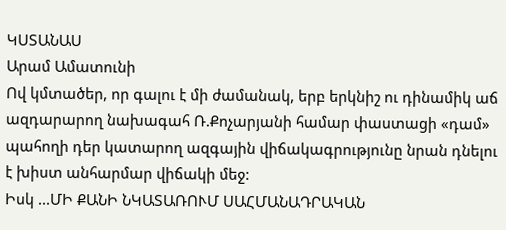ԿՍՏԱՆԱՍ
Արամ Ամատունի
Ով կմտածեր, որ գալու է մի ժամանակ, երբ երկնիշ ու դինամիկ աճ ազդարարող նախագահ Ռ.Քոչարյանի համար փաստացի «դամ» պահողի դեր կատարող ազգային վիճակագրությունը նրան դնելու է խիստ անհարմար վիճակի մեջ:
Իսկ ...ՄԻ ՔԱՆԻ ՆԿԱՏԱՌՈՒՄ ՍԱՀՄԱՆԱԴՐԱԿԱՆ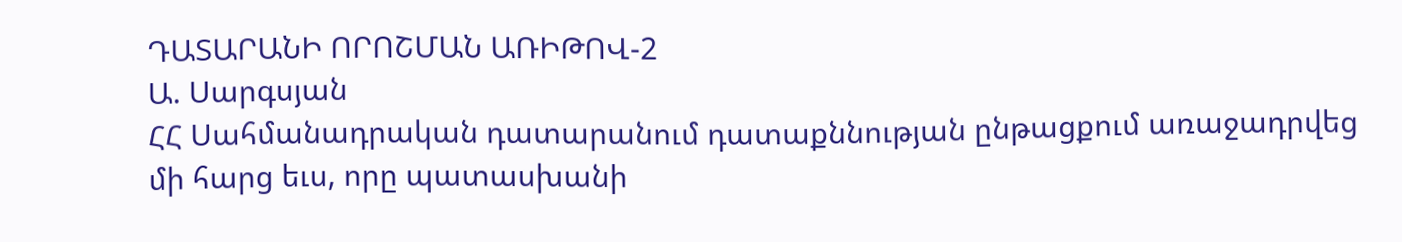ԴԱՏԱՐԱՆԻ ՈՐՈՇՄԱՆ ԱՌԻԹՈՎ-2
Ա. Սարգսյան
ՀՀ Սահմանադրական դատարանում դատաքննության ընթացքում առաջադրվեց մի հարց եւս, որը պատասխանի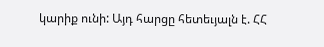կարիք ունի: Այդ հարցը հետեւյալն է. ՀՀ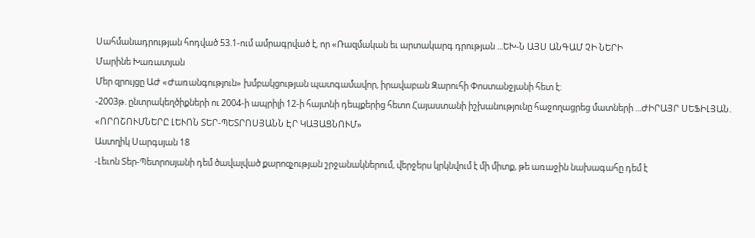Սահմանադրության հոդված 53.1-ում ամրագրված է, որ «Ռազմական եւ արտակարգ դրության ...ԵԽ-Ն ԱՅՍ ԱՆԳԱՄ ՉԻ ՆԵՐԻ
Մարինե Խառատյան
Մեր զրույցը ԱԺ «Ժառանգություն» խմբակցության պատգամավոր, իրավաբան Զարուհի Փոստանջյանի հետ է:
-2003թ. ընտրակեղծիքների ու 2004-ի ապրիլի 12-ի հայտնի դեպքերից հետո Հայաստանի իշխանությունը հաջողացրեց մատների ...ԺԻՐԱՅՐ ՍԵՖԻԼՅԱՆ. «ՈՐՈՇՈՒՄՆԵՐԸ ԼԵՒՈՆ ՏԵՐ-ՊԵՏՐՈՍՅԱՆՆ ԷՐ ԿԱՅԱՑՆՈՒՄ»
Աստղիկ Սարգսյան 18
-Լեւոն Տեր-Պետրոսյանի դեմ ծավալված քարոզչության շրջանակներում, վերջերս կրկնվում է մի միտք, թե առաջին նախագահը դեմ է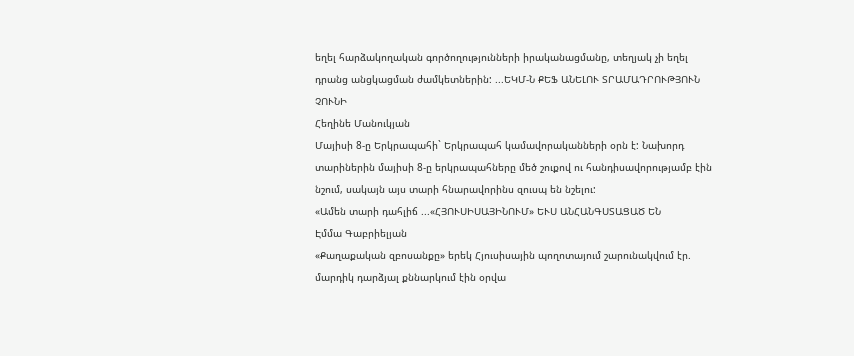եղել հարձակողական գործողությունների իրականացմանը, տեղյակ չի եղել դրանց անցկացման ժամկետներին: ...ԵԿՄ-Ն ՔԵՖ ԱՆԵԼՈՒ ՏՐԱՄԱԴՐՈՒԹՅՈՒՆ ՉՈՒՆԻ
Հեղինե Մանուկյան
Մայիսի 8-ը Երկրապահի` Երկրապահ կամավորականների օրն է: Նախորդ տարիներին մայիսի 8-ը երկրապահները մեծ շուքով ու հանդիսավորությամբ էին նշում, սակայն այս տարի հնարավորինս զուսպ են նշելու:
«Ամեն տարի դահլիճ ...«ՀՅՈՒՍԻՍԱՅԻՆՈՒՄ» ԵՒՍ ԱՆՀԱՆԳՍՏԱՑԱԾ ԵՆ
Էմմա Գաբրիելյան
«Քաղաքական զբոսանքը» երեկ Հյուսիսային պողոտայում շարունակվում էր. մարդիկ դարձյալ քննարկում էին օրվա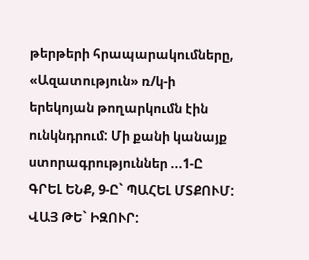թերթերի հրապարակումները, «Ազատություն» ռ/կ-ի երեկոյան թողարկումն էին ունկնդրում: Մի քանի կանայք ստորագրություններ ...1-Ը ԳՐԵԼ ԵՆՔ, 9-Ը` ՊԱՀԵԼ ՄՏՔՈՒՄ: ՎԱՅ ԹԵ` ԻԶՈՒՐ: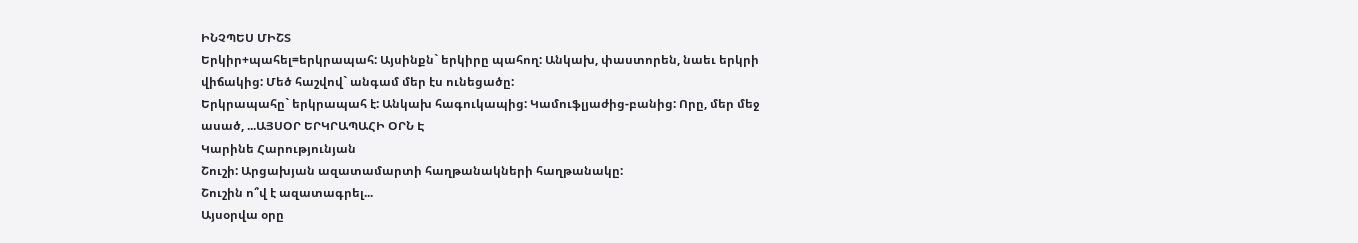ԻՆՉՊԵՍ ՄԻՇՏ
Երկիր+պահել=երկրապահ: Այսինքն` երկիրը պահող: Անկախ, փաստորեն, նաեւ երկրի վիճակից: Մեծ հաշվով` անգամ մեր էս ունեցածը:
Երկրապահը` երկրապահ է: Անկախ հագուկապից: Կամուֆլյաժից-բանից: Որը, մեր մեջ ասած, ...ԱՅՍՕՐ ԵՐԿՐԱՊԱՀԻ ՕՐՆ Է
Կարինե Հարությունյան
Շուշի: Արցախյան ազատամարտի հաղթանակների հաղթանակը:
Շուշին ո՞վ է ազատագրել...
Այսօրվա օրը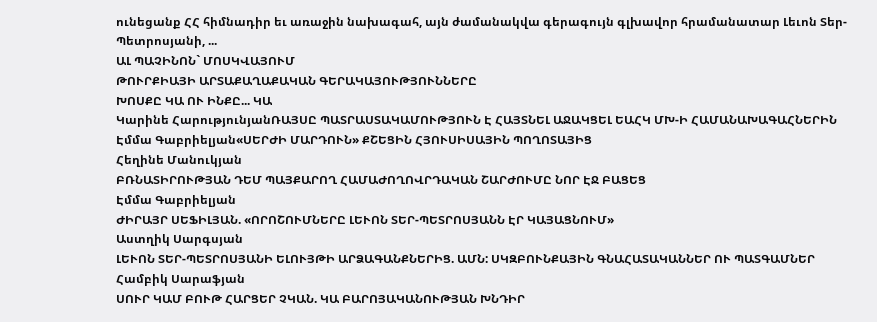ունեցանք ՀՀ հիմնադիր եւ առաջին նախագահ, այն ժամանակվա գերագույն գլխավոր հրամանատար Լեւոն Տեր-Պետրոսյանի, ...
ԱԼ ՊԱՉԻՆՈՆ` ՄՈՍԿՎԱՅՈՒՄ
ԹՈՒՐՔԻԱՅԻ ԱՐՏԱՔԱՂԱՔԱԿԱՆ ԳԵՐԱԿԱՅՈՒԹՅՈՒՆՆԵՐԸ
ԽՈՍՔԸ ԿԱ ՈՒ ԻՆՔԸ... ԿԱ
Կարինե ՀարությունյանՌԱՅՍԸ ՊԱՏՐԱՍՏԱԿԱՄՈՒԹՅՈՒՆ Է ՀԱՅՏՆԵԼ ԱՋԱԿՑԵԼ ԵԱՀԿ ՄԽ-Ի ՀԱՄԱՆԱԽԱԳԱՀՆԵՐԻՆ
Էմմա Գաբրիելյան«ՍԵՐԺԻ ՄԱՐԴՈՒՆ» ՔՇԵՑԻՆ ՀՅՈՒՍԻՍԱՅԻՆ ՊՈՂՈՏԱՅԻՑ
Հեղինե Մանուկյան
ԲՌՆԱՏԻՐՈՒԹՅԱՆ ԴԵՄ ՊԱՅՔԱՐՈՂ ՀԱՄԱԺՈՂՈՎՐԴԱԿԱՆ ՇԱՐԺՈՒՄԸ ՆՈՐ ԷՋ ԲԱՑԵՑ
Էմմա Գաբրիելյան
ԺԻՐԱՅՐ ՍԵՖԻԼՅԱՆ. «ՈՐՈՇՈՒՄՆԵՐԸ ԼԵՒՈՆ ՏԵՐ-ՊԵՏՐՈՍՅԱՆՆ ԷՐ ԿԱՅԱՑՆՈՒՄ»
Աստղիկ Սարգսյան
ԼԵՒՈՆ ՏԵՐ-ՊԵՏՐՈՍՅԱՆԻ ԵԼՈՒՅԹԻ ԱՐՁԱԳԱՆՔՆԵՐԻՑ. ԱՄՆ: ՍԿԶԲՈՒՆՔԱՅԻՆ ԳՆԱՀԱՏԱԿԱՆՆԵՐ ՈՒ ՊԱՏԳԱՄՆԵՐ
Համբիկ Սարաֆյան
ՍՈՒՐ ԿԱՄ ԲՈՒԹ ՀԱՐՑԵՐ ՉԿԱՆ. ԿԱ ԲԱՐՈՅԱԿԱՆՈՒԹՅԱՆ ԽՆԴԻՐ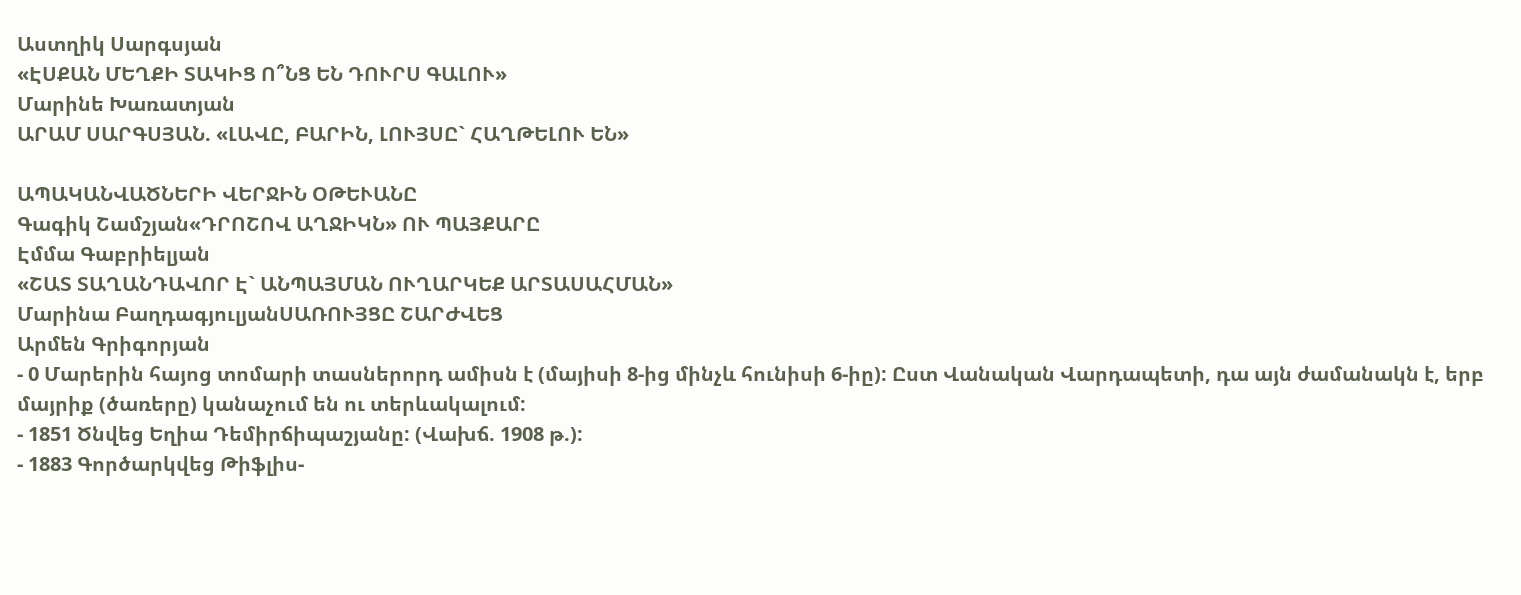Աստղիկ Սարգսյան
«ԷՍՔԱՆ ՄԵՂՔԻ ՏԱԿԻՑ Ո՞ՆՑ ԵՆ ԴՈՒՐՍ ԳԱԼՈՒ»
Մարինե Խառատյան
ԱՐԱՄ ՍԱՐԳՍՅԱՆ. «ԼԱՎԸ, ԲԱՐԻՆ, ԼՈՒՅՍԸ` ՀԱՂԹԵԼՈՒ ԵՆ»

ԱՊԱԿԱՆՎԱԾՆԵՐԻ ՎԵՐՋԻՆ ՕԹԵՒԱՆԸ
Գագիկ Շամշյան«ԴՐՈՇՈՎ ԱՂՋԻԿՆ» ՈՒ ՊԱՅՔԱՐԸ
Էմմա Գաբրիելյան
«ՇԱՏ ՏԱՂԱՆԴԱՎՈՐ Է` ԱՆՊԱՅՄԱՆ ՈՒՂԱՐԿԵՔ ԱՐՏԱՍԱՀՄԱՆ»
Մարինա ԲաղդագյուլյանՍԱՌՈՒՅՑԸ ՇԱՐԺՎԵՑ
Արմեն Գրիգորյան
- 0 Մարերին հայոց տոմարի տասներորդ ամիսն է (մայիսի 8-ից մինչև հունիսի 6-իը): Ըստ Վանական Վարդապետի, դա այն ժամանակն է, երբ մայրիք (ծառերը) կանաչում են ու տերևակալում:
- 1851 Ծնվեց Եղիա Դեմիրճիպաշյանը: (Վախճ. 1908 թ.):
- 1883 Գործարկվեց Թիֆլիս-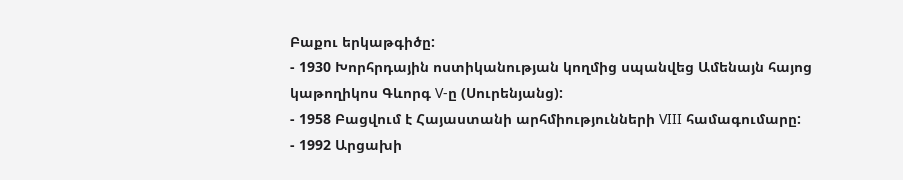Բաքու երկաթգիծը:
- 1930 Խորհրդային ոստիկանության կողմից սպանվեց Ամենայն հայոց կաթողիկոս Գևորգ V-ը (Սուրենյանց):
- 1958 Բացվում է Հայաստանի արհմիությունների VIII համագումարը:
- 1992 Արցախի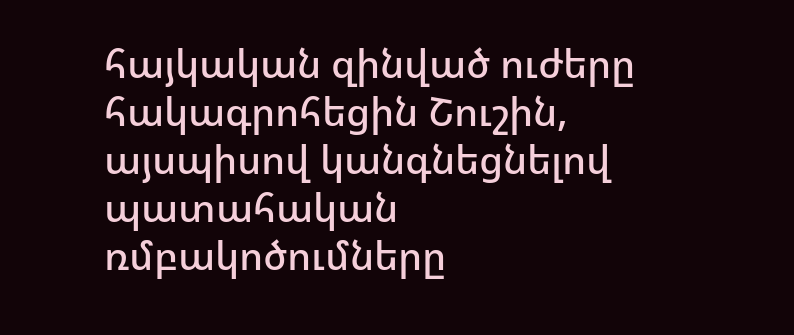հայկական զինված ուժերը հակագրոհեցին Շուշին, այսպիսով կանգնեցնելով պատահական ռմբակոծումները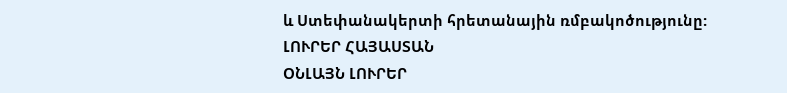և Ստեփանակերտի հրետանային ռմբակոծությունը:
ԼՈՒՐԵՐ ՀԱՅԱՍՏԱՆ
ՕՆԼԱՅՆ ԼՈՒՐԵՐ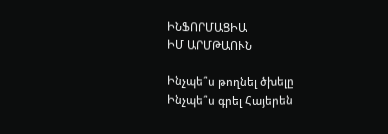ԻՆՖՈՐՄԱՑԻԱ
ԻՄ ԱՐՄԹԱՈՒՆ

Ինչպե՞ս թողնել ծխելը
Ինչպե՞ս գրել Հայերեն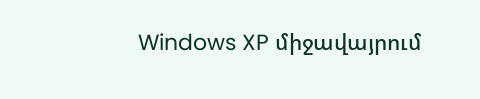Windows XP միջավայրում